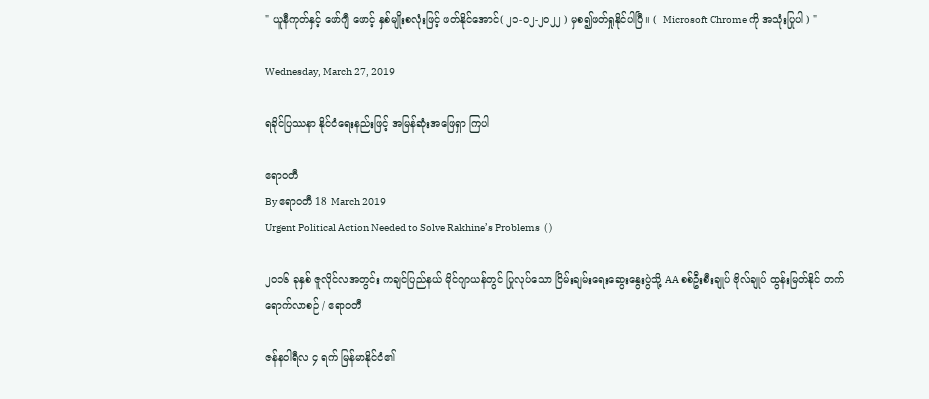" ယူနီကုတ်နှင့် ဖော်ဂျီ ဖောင့် နှစ်မျိုးစလုံးဖြင့် ဖတ်နိုင်အောင်( ၂၁-၀၂-၂၀၂၂ ) မှစ၍ဖတ်ရှုနိုင်ပါပြီ။ (  Microsoft Chrome ကို အသုံးပြုပါ ) "

Wednesday, March 27, 2019

ရခိုင်ပြဿနာ နိုင်ငံရေးနည်းဖြင့် အမြန်ဆုံးအဖြေရှာ ကြပါ

ဧရာဝတီ
By ဧရာဝတီ 18 March 2019
Urgent Political Action Needed to Solve Rakhine’s Problems  ( )

၂၀၁၆ ခုနှစ် ဇူလိုင်လအတွင်း ကချင်ပြည်နယ် မိုင်ဂျာယန်တွင် ပြုလုပ်သော ငြိမ်းချမ်းရေးဆွေးနွေးပွဲသို့ AA စစ်ဦးစီးချုပ် ဗိုလ်ချုပ် ထွန်းမြတ်နိုင် တက်ရောက်လာစဉ် / ဧရာဝတီ

ဇန်နဝါရီလ ၄ ရက် မြန်မာနိုင်ငံ၏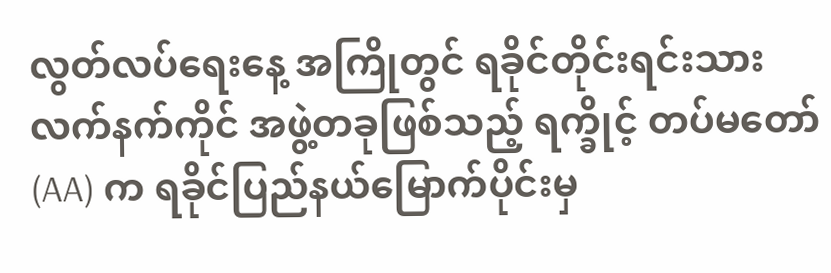လွတ်လပ်ရေးနေ့ အကြိုတွင် ရခိုင်တိုင်းရင်းသားလက်နက်ကိုင် အဖွဲ့တခုဖြစ်သည့် ရက္ခိုင့် တပ်မတော်(AA) က ရခိုင်ပြည်နယ်မြောက်ပိုင်းမှ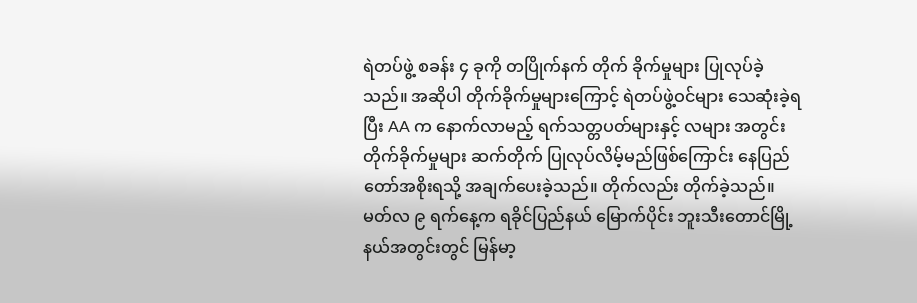ရဲတပ်ဖွဲ့ စခန်း ၄ ခုကို တပြိုက်နက် တိုက် ခိုက်မှုများ ပြုလုပ်ခဲ့သည်။ အဆိုပါ တိုက်ခိုက်မှုများကြောင့် ရဲတပ်ဖွဲ့ဝင်များ သေဆုံးခဲ့ရပြီး AA က နောက်လာမည့် ရက်သတ္တပတ်များနှင့် လများ အတွင်း တိုက်ခိုက်မှုများ ဆက်တိုက် ပြုလုပ်လိမ့်မည်ဖြစ်ကြောင်း နေပြည်တော်အစိုးရသို့ အချက်ပေးခဲ့သည်။ တိုက်လည်း တိုက်ခဲ့သည်။ မတ်လ ၉ ရက်နေ့က ရခိုင်ပြည်နယ် မြောက်ပိုင်း ဘူးသီးတောင်မြို့နယ်အတွင်းတွင် မြန်မာ့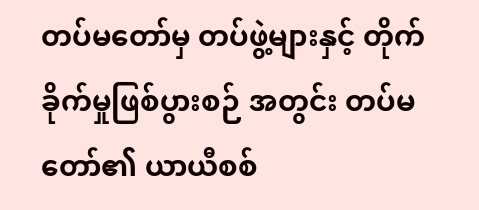တပ်မတော်မှ တပ်ဖွဲ့များနှင့် တိုက်ခိုက်မှုဖြစ်ပွားစဉ် အတွင်း တပ်မတော်၏ ယာယီစစ်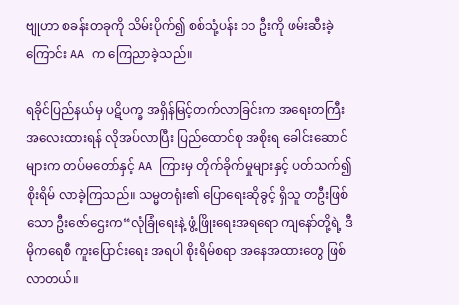ဗျုဟာ စခန်းတခုကို သိမ်းပိုက်၍ စစ်သုံ့ပန်း ၁၁ ဦးကို ဖမ်းဆီးခဲ့ကြောင်း AA က ကြေညာခဲ့သည်။

ရခိုင်ပြည်နယ်မှ ပဋိပက္ခ အရှိန်မြင့်တက်လာခြင်းက အရေးတကြီး အလေးထားရန် လိုအပ်လာပြီး ပြည်ထောင်စု အစိုးရ ခေါင်းဆောင်များက တပ်မတော်နှင့် AA ကြားမှ တိုက်ခိုက်မှုများနှင့် ပတ်သက်၍ စိုးရိမ် လာခဲ့ကြသည်။ သမ္မတရုံး၏ ပြောရေးဆိုခွင့် ရှိသူ တဦးဖြစ်သော ဦးဇော်ဌေးက“လုံခြုံရေးနဲ့ ဖွံ့ဖြိုးရေးအရရော ကျနော်တို့ရဲ့ ဒီမိုကရေစီ ကူးပြောင်းရေး အရပါ စိုးရိမ်စရာ အနေအထားတွေ ဖြစ်လာတယ်။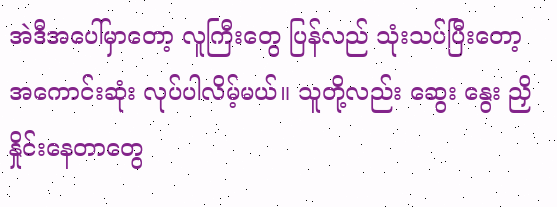အဲဒီအပေါ်မှာတော့ လူကြီးတွေ ပြန်လည် သုံးသပ်ပြီးတော့ အကောင်းဆုံး လုပ်ပါလိမ့်မယ်။ သူတို့လည်း ဆွေး နွေး ညှိနှိုင်းနေတာတွေ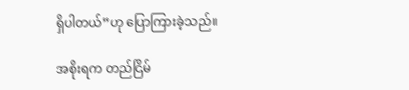ရှိပါတယ်”ဟု ပြောကြားခဲ့သည်။

အစိုးရက တည်ငြိမ်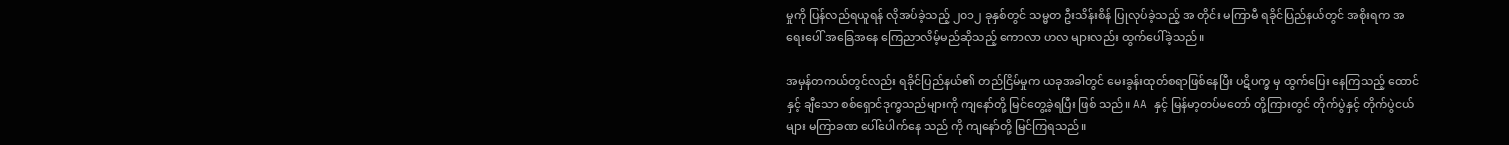မှုကို ပြန်လည်ရယူရန် လိုအပ်ခဲ့သည့် ၂၀၁၂ ခုနှစ်တွင် သမ္မတ ဦးသိန်းစိန် ပြုလုပ်ခဲ့သည့် အ တိုင်း မကြာမီ ရခိုင်ပြည်နယ်တွင် အစိုးရက အရေးပေါ် အခြေအနေ ကြေညာလိမ့်မည်ဆိုသည့် ကောလာ ဟလ များလည်း ထွက်ပေါ်ခဲ့သည်။

အမှန်တကယ်တွင်လည်း ရခိုင်ပြည်နယ်၏ တည်ငြိမ်မှုက ယခုအခါတွင် မေးခွန်းထုတ်စရာဖြစ်နေပြီး ပဋိပက္ခ မှ ထွက်ပြေး နေကြသည့် ထောင်နှင့် ချီသော စစ်ရှောင်ဒုက္ခသည်များကို ကျနော်တို့ မြင်တွေ့ခဲ့ရပြီး ဖြစ် သည်။ AA နှင့် မြန်မာ့တပ်မတော် တို့ကြားတွင် တိုက်ပွဲနှင့် တိုက်ပွဲငယ်များ မကြာခဏ ပေါ်ပေါက်နေ သည် ကို ကျနော်တို့ မြင်ကြရသည်။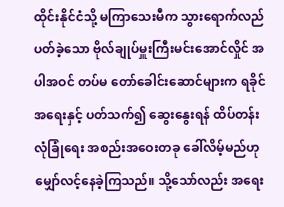ထိုင်းနိုင်ငံသို့ မကြာသေးမီက သွားရောက်လည်ပတ်ခဲ့သော ဗိုလ်ချုပ်မှူးကြီးမင်းအောင်လှိုင် အပါအဝင် တပ်မ တော်ခေါင်းဆောင်များက ရခိုင်အရေးနှင့် ပတ်သက်၍ ဆွေးနွေးရန် ထိပ်တန်းလုံခြုံရေး အစည်းအဝေးတခု ခေါ်လိမ့်မည်ဟု မျှော်လင့်နေခဲ့ကြသည်။ သို့သော်လည်း အရေး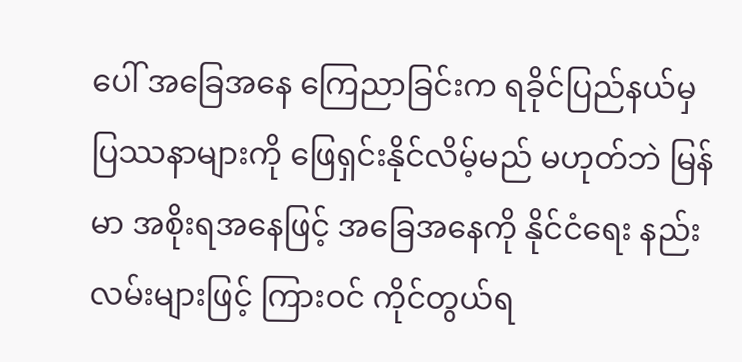ပေါ် အခြေအနေ ကြေညာခြင်းက ရခိုင်ပြည်နယ်မှ ပြဿနာများကို ဖြေရှင်းနိုင်လိမ့်မည် မဟုတ်ဘဲ မြန်မာ အစိုးရအနေဖြင့် အခြေအနေကို နိုင်ငံရေး နည်း လမ်းများဖြင့် ကြားဝင် ကိုင်တွယ်ရ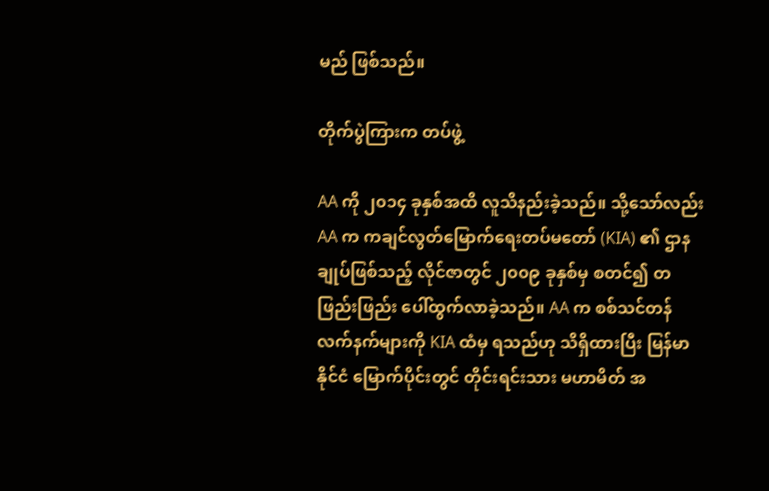မည် ဖြစ်သည်။

တိုက်ပွဲကြားက တပ်ဖွဲ့

AA ကို ၂၀၁၄ ခုနှစ်အထိ လူသိနည်းခဲ့သည်။ သို့သော်လည်း AA က ကချင်လွတ်မြောက်ရေးတပ်မတော် (KIA) ၏ ဌာန ချုပ်ဖြစ်သည့် လိုင်ဇာတွင် ၂၀၀၉ ခုနှစ်မှ စတင်၍ တဖြည်းဖြည်း ပေါ်ထွက်လာခဲ့သည်။ AA က စစ်သင်တန် လက်နက်များကို KIA ထံမှ ရသည်ဟု သိရှိထားပြီး မြန်မာနိုင်ငံ မြောက်ပိုင်းတွင် တိုင်းရင်းသား မဟာမိတ် အ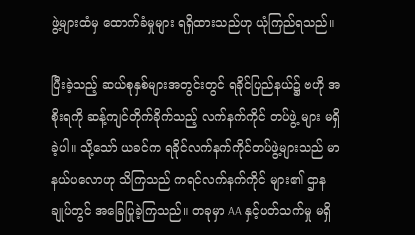ဖွဲ့များထံမှ ထောက်ခံမှုများ ရရှိထားသည်ဟု ယုံကြည်ရသည်။

ပြီးခဲ့သည့် ဆယ်စုနှစ်များအတွင်းတွင် ရခိုင်ပြည်နယ်၌ ဗဟို အစိုးရကို ဆန့်ကျင်တိုက်ခိုက်သည့် လက်နက်ကိုင် တပ်ဖွဲ့ များ မရှိခဲ့ပါ။ သို့သော် ယခင်က ရခိုင်လက်နက်ကိုင်တပ်ဖွဲ့များသည် မာနယ်ပလောဟု သိကြသည် ကရင်လက်နက်ကိုင် များ၏ ဌာနချုပ်တွင် အခြေပြုခဲ့ကြသည်။ တခုမှာ AA နှင့်ပတ်သက်မှု မရှိ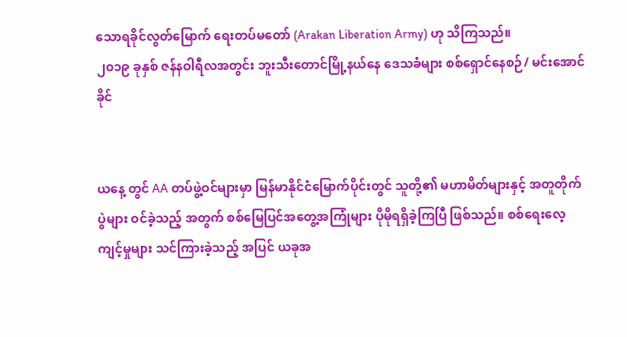သောရခိုင်လွတ်မြောက် ရေးတပ်မတော် (Arakan Liberation Army) ဟု သိကြသည်။
၂၀၁၉ ခုနှစ် ဇန်နဝါရီလအတွင်း ဘူးသီးတောင်မြို့နယ်နေ ဒေသခံများ စစ်ရှောင်နေစဉ်/ မင်းအောင်ခိုင်


ယနေ့ တွင် AA တပ်ဖွဲ့ဝင်များမှာ မြန်မာနိုင်ငံမြောက်ပိုင်းတွင် သူတို့၏ မဟာမိတ်များနှင့် အတူတိုက်ပွဲများ ဝင်ခဲ့သည့် အတွက် စစ်မြေပြင်အတွေ့အကြုံများ ပိုမိုရရှိခဲ့ကြပြီ ဖြစ်သည်။ စစ်ရေးလေ့ကျင့်မှုများ သင်ကြားခဲ့သည့် အပြင် ယခုအ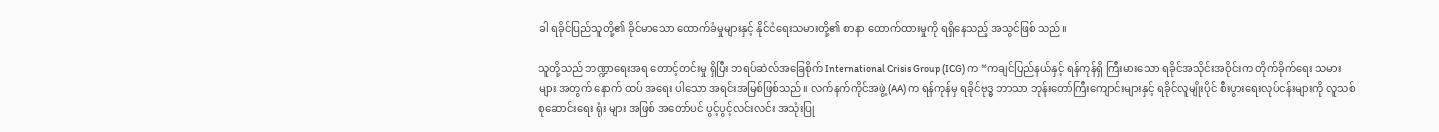ခါ ရခိုင်ပြည်သူတို့၏ ခိုင်မာသော ထောက်ခံမှုများနှင့် နိုင်ငံရေးသမားတို့၏ စာနာ ထောက်ထားမှုကို ရရှိနေသည့် အသွင်ဖြစ် သည်။

သူတို့သည် ဘဏ္ဍာရေးအရ တောင့်တင်းမှု ရှိပြီး ဘရပ်ဆဲလ်အခြေစိုက် International Crisis Group (ICG) က “ကချင်ပြည်နယ်နှင့် ရန်ကုန်ရှိ ကြီးမားသော ရခိုင်အသိုင်းအဝိုင်းက တိုက်ခိုက်ရေး သမားများ အတွက် နောက် ထပ် အရေး ပါသော အရင်းအမြစ်ဖြစ်သည်။ လက်နက်ကိုင်အဖွဲ့(AA) က ရန်ကုန်မှ ရခိုင်ဗုဒ္ဓ ဘာသာ ဘုန်းတော်ကြီးကျောင်းများနှင့် ရခိုင်လူမျိုးပိုင် စီးပွားရေးလုပ်ငန်းများကို လူသစ်စုဆောင်းရေး ရုံး များ အဖြစ် အတော်ပင် ပွင့်ပွင့်လင်းလင်း အသုံးပြု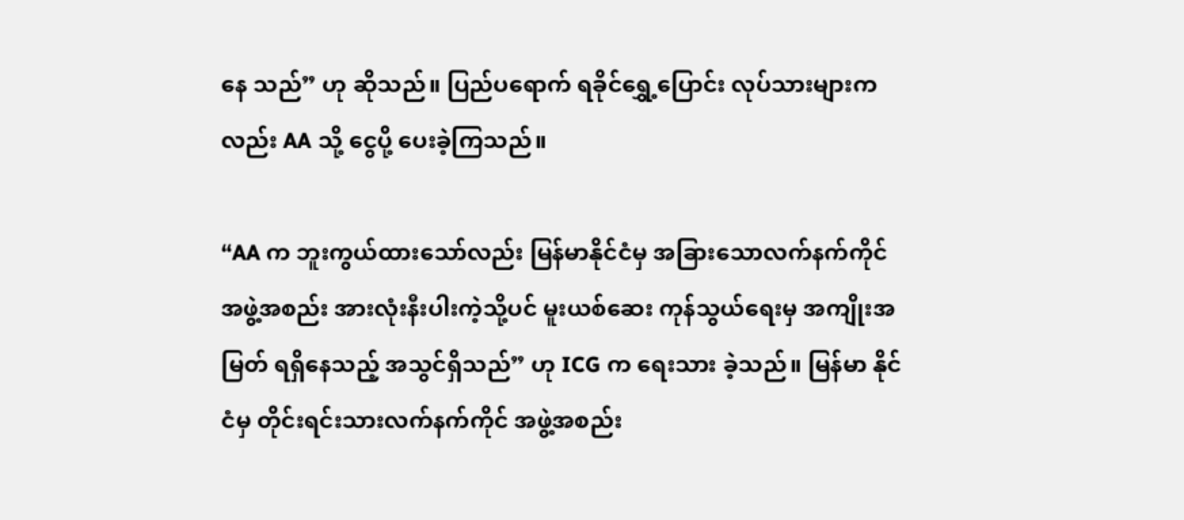နေ သည်” ဟု ဆိုသည်။ ပြည်ပရောက် ရခိုင်ရွှေ့ပြောင်း လုပ်သားများကလည်း AA သို့ ငွေပို့ ပေးခဲ့ကြသည်။

“AA က ဘူးကွယ်ထားသော်လည်း မြန်မာနိုင်ငံမှ အခြားသောလက်နက်ကိုင် အဖွဲ့အစည်း အားလုံးနီးပါးကဲ့သို့ပင် မူးယစ်ဆေး ကုန်သွယ်ရေးမှ အကျိုးအမြတ် ရရှိနေသည့် အသွင်ရှိသည်” ဟု ICG က ရေးသား ခဲ့သည်။ မြန်မာ နိုင်ငံမှ တိုင်းရင်းသားလက်နက်ကိုင် အဖွဲ့အစည်း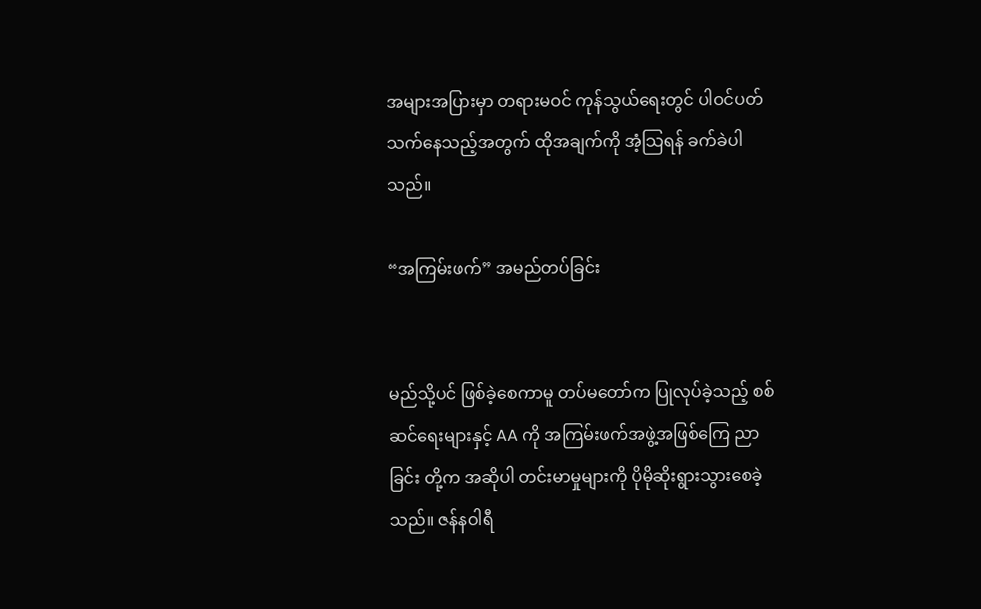အများအပြားမှာ တရားမဝင် ကုန်သွယ်ရေးတွင် ပါဝင်ပတ် သက်နေသည့်အတွက် ထိုအချက်ကို အံ့သြရန် ခက်ခဲပါသည်။

“အကြမ်းဖက်” အမည်တပ်ခြင်း


မည်သို့ပင် ဖြစ်ခဲ့စေကာမူ တပ်မတော်က ပြုလုပ်ခဲ့သည့် စစ်ဆင်ရေးများနှင့် AA ကို အကြမ်းဖက်အဖွဲ့အဖြစ်ကြေ ညာခြင်း တို့က အဆိုပါ တင်းမာမှုများကို ပိုမိုဆိုးရွားသွားစေခဲ့သည်။ ဇန်နဝါရီ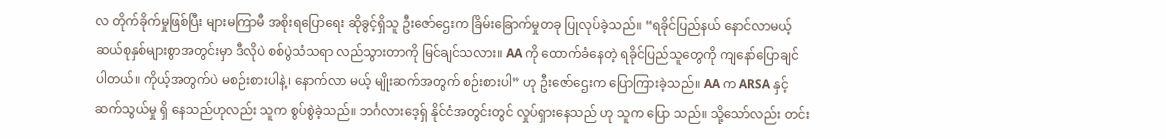လ တိုက်ခိုက်မှုဖြစ်ပြီး များမကြာမီ အစိုးရပြောရေး ဆိုခွင့်ရှိသူ ဦးဇော်ဌေးက ခြိမ်းခြောက်မှုတခု ပြုလုပ်ခဲ့သည်။ “ရခိုင်ပြည်နယ် နောင်လာမယ့်ဆယ်စုနှစ်များစွာအတွင်းမှာ ဒီလိုပဲ စစ်ပွဲသံသရာ လည်သွားတာကို မြင်ချင်သလား။ AA ကို ထောက်ခံနေတဲ့ ရခိုင်ပြည်သူတွေကို ကျနော်ပြောချင် ပါတယ်။ ကိုယ့်အတွက်ပဲ မစဉ်းစားပါနဲ့၊ နောက်လာ မယ့် မျိုးဆက်အတွက် စဉ်းစားပါ” ဟု ဦးဇော်ဌေးက ပြောကြားခဲ့သည်။ AA က ARSA နှင့် ဆက်သွယ်မှု ရှိ နေသည်ဟုလည်း သူက စွပ်စွဲခဲ့သည်။ ဘင်္ဂလားဒေ့ရှ် နိုင်ငံအတွင်းတွင် လှုပ်ရှားနေသည် ဟု သူက ပြော သည်။ သို့သော်လည်း တင်း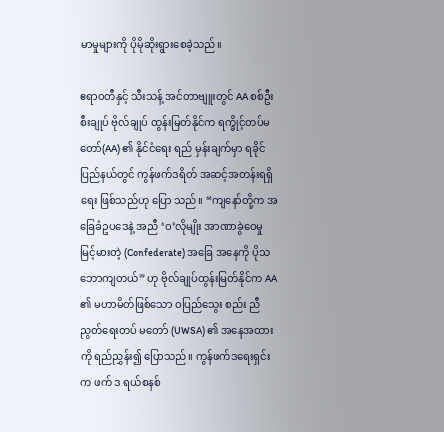မာမှုများကို ပိုမိုဆိုးရွားစေခဲ့သည်။

ဧရာဝတီနှင့် သီးသန့် အင်တာဗျူးတွင် AA စစ်ဦးစီးချုပ် ဗိုလ်ချုပ် ထွန်းမြတ်နိုင်က ရက္ခိုင့်တပ်မတော်(AA) ၏ နိုင်ငံရေး ရည် မှန်းချက်မှာ ရခိုင်ပြည်နယ်တွင် ကွန်ဖက်ဒရိတ် အဆင့်အတန်းရရှိရေး ဖြစ်သည်ဟု ပြော သည်။ “ကျနော်တို့က အခြေခံဥပဒေနဲ့ အညီ ‘ဝ’လိုမျိုး အာဏာခွဲဝေမှု မြင့်မားတဲ့ (Confederate) အခြေ အနေကို ပိုသဘောကျတယ်” ဟု ဗိုလ်ချုပ်ထွန်းမြတ်နိုင်က AA ၏ မဟာမိတ်ဖြစ်သော ဝပြည်သွေး စည်း ညီညွတ်ရေးတပ် မတော် (UWSA) ၏ အနေအထားကို ရည်ညွှန်း၍ ပြောသည်။ ကွန်ဖက်ဒရေးရှင်းက ဖက် ဒ ရယ်စနစ်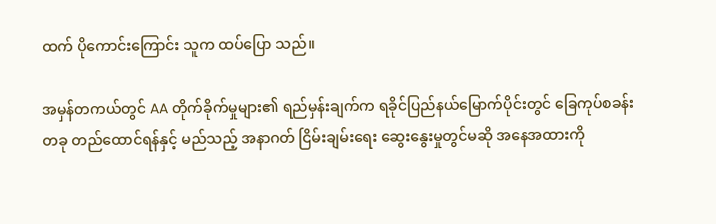ထက် ပိုကောင်းကြောင်း သူက ထပ်ပြော သည်။

အမှန်တကယ်တွင် AA တိုက်ခိုက်မှုများ၏ ရည်မှန်းချက်က ရခိုင်ပြည်နယ်မြောက်ပိုင်းတွင် ခြေကုပ်စခန်း တခု တည်ထောင်ရန်နှင့် မည်သည့် အနာဂတ် ငြိမ်းချမ်းရေး ဆွေးနွေးမှုတွင်မဆို အနေအထားကို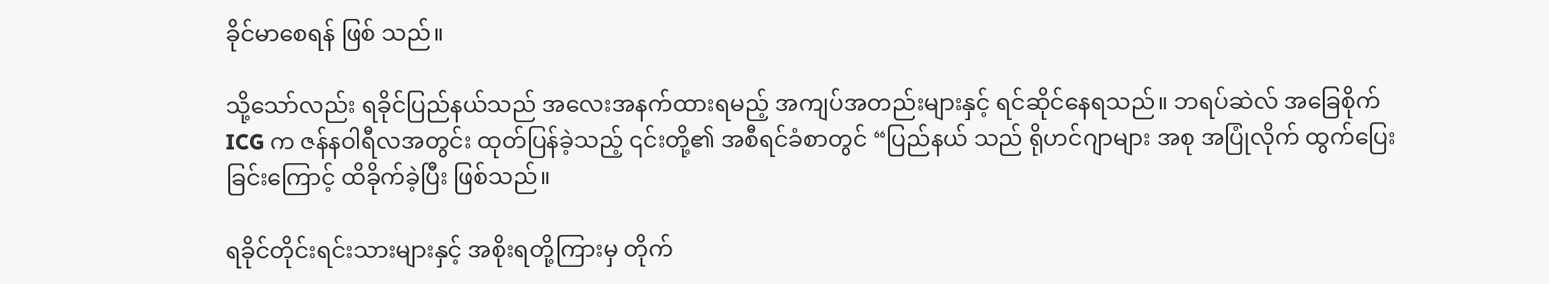ခိုင်မာစေရန် ဖြစ် သည်။

သို့သော်လည်း ရခိုင်ပြည်နယ်သည် အလေးအနက်ထားရမည့် အကျပ်အတည်းများနှင့် ရင်ဆိုင်နေရသည်။ ဘရပ်ဆဲလ် အခြေစိုက် ICG က ဇန်နဝါရီလအတွင်း ထုတ်ပြန်ခဲ့သည့် ၎င်းတို့၏ အစီရင်ခံစာတွင် “ပြည်နယ် သည် ရိုဟင်ဂျာများ အစု အပြုံလိုက် ထွက်ပြေးခြင်းကြောင့် ထိခိုက်ခဲ့ပြီး ဖြစ်သည်။

ရခိုင်တိုင်းရင်းသားများနှင့် အစိုးရတို့ကြားမှ တိုက်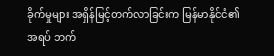ခိုက်မှုများ အရှိန်မြင့်တက်လာခြင်းက မြန်မာနိုင်ငံ၏ အရပ် ဘက်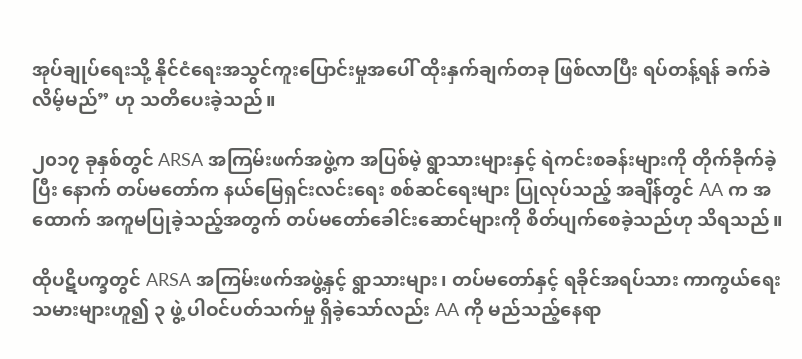အုပ်ချုပ်ရေးသို့ နိုင်ငံရေးအသွင်ကူးပြောင်းမှုအပေါ် ထိုးနှက်ချက်တခု ဖြစ်လာပြီး ရပ်တန့်ရန် ခက်ခဲ လိမ့်မည်” ဟု သတိပေးခဲ့သည်။

၂၀၁၇ ခုနှစ်တွင် ARSA အကြမ်းဖက်အဖွဲ့က အပြစ်မဲ့ ရွာသားများနှင့် ရဲကင်းစခန်းများကို တိုက်ခိုက်ခဲ့ပြီး နောက် တပ်မတော်က နယ်မြေရှင်းလင်းရေး စစ်ဆင်ရေးများ ပြုလုပ်သည့် အချိန်တွင် AA က အထောက် အကူမပြုခဲ့သည့်အတွက် တပ်မတော်ခေါင်းဆောင်များကို စိတ်ပျက်စေခဲ့သည်ဟု သိရသည်။

ထိုပဋိပက္ခတွင် ARSA အကြမ်းဖက်အဖွဲ့နှင့် ရွာသားများ၊ တပ်မတော်နှင့် ရခိုင်အရပ်သား ကာကွယ်ရေး သမားများဟူ၍ ၃ ဖွဲ့ ပါဝင်ပတ်သက်မှု ရှိခဲ့သော်လည်း AA ကို မည်သည့်နေရာ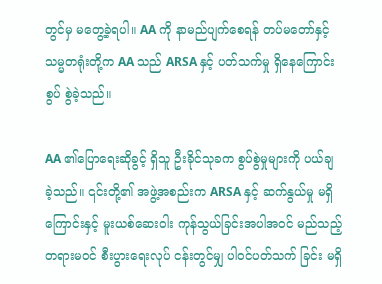တွင်မှ မတွေ့ခဲ့ရပါ။ AA ကို နာမည်ပျက်စေရန် တပ်မတော်နှင့် သမ္မတရုံးတို့က AA သည် ARSA နှင့် ပတ်သက်မှု ရှိနေကြောင်း စွပ် စွဲခဲ့သည်။

AA ၏ပြောရေးဆိုခွင့် ရှိသူ ဦးခိုင်သုခက စွပ်စွဲမှုများကို ပယ်ချခဲ့သည်။ ၎င်းတို့၏ အဖွဲ့အစည်းက ARSA နှင့် ဆက်နွယ်မှု မရှိကြောင်းနှင့် မူးယစ်ဆေးဝါး ကုန်သွယ်ခြင်းအပါအဝင် မည်သည့် တရားမဝင် စီးပွားရေးလုပ် ငန်းတွင်မျှ ပါဝင်ပတ်သက် ခြင်း မရှိ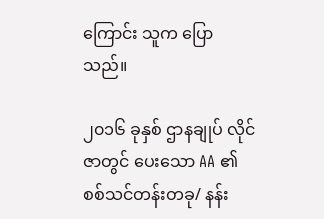ကြောင်း သူက ပြောသည်။

၂၀၁၆ ခုနှစ် ဌာနချုပ် လိုင်ဇာတွင် ပေးသော AA ၏ စစ်သင်တန်းတခု/ နန်း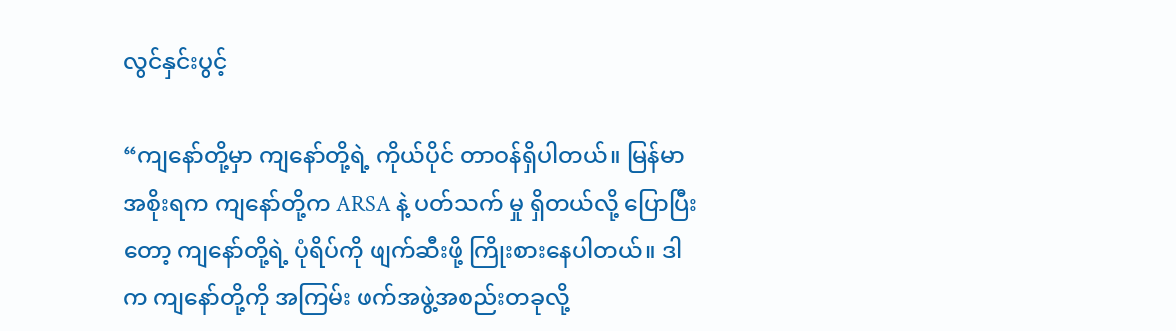လွင်နှင်းပွင့်

“ကျနော်တို့မှာ ကျနော်တို့ရဲ့ ကိုယ်ပိုင် တာဝန်ရှိပါတယ်။ မြန်မာအစိုးရက ကျနော်တို့က ARSA နဲ့ ပတ်သက် မှု ရှိတယ်လို့ ပြောပြီးတော့ ကျနော်တို့ရဲ့ ပုံရိပ်ကို ဖျက်ဆီးဖို့ ကြိုးစားနေပါတယ်။ ဒါက ကျနော်တို့ကို အကြမ်း ဖက်အဖွဲ့အစည်းတခုလို့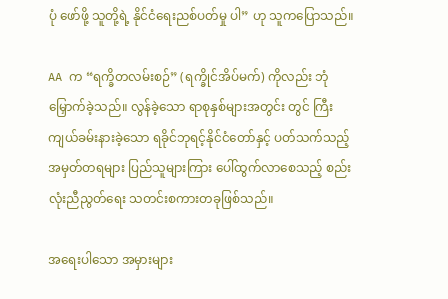ပုံ ဖော်ဖို့ သူတို့ရဲ့ နိုင်ငံရေးညစ်ပတ်မှု ပါ” ဟု သူကပြောသည်။

AA က “ရက္ခိတလမ်းစဉ်” (ရက္ခိုင်အိပ်မက်) ကိုလည်း ဘုံမြှောက်ခဲ့သည်။ လွန်ခဲ့သော ရာစုနှစ်များအတွင်း တွင် ကြီးကျယ်ခမ်းနားခဲ့သော ရခိုင်ဘုရင့်နိုင်ငံတော်နှင့် ပတ်သက်သည့် အမှတ်တရများ ပြည်သူများကြား ပေါ်ထွက်လာစေသည့် စည်းလုံးညီညွတ်ရေး သတင်းစကားတခုဖြစ်သည်။

အရေးပါသော အမှားများ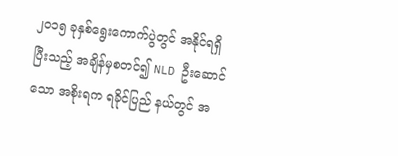၂၀၁၅ ခုနှစ်ရွေးကောက်ပွဲတွင် အနိုင်ရရှိပြီးသည့် အချိန်မှစတင်၍ NLD ဦးဆောင်သော အစိုးရက ရခိုင်ပြည် နယ်တွင် အ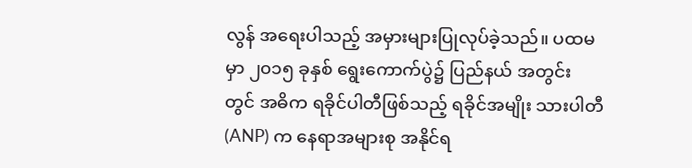လွန် အရေးပါသည့် အမှားများပြုလုပ်ခဲ့သည်။ ပထမမှာ ၂၀၁၅ ခုနှစ် ရွေးကောက်ပွဲ၌ ပြည်နယ် အတွင်း တွင် အဓိက ရခိုင်ပါတီဖြစ်သည့် ရခိုင်အမျိုး သားပါတီ(ANP) က နေရာအများစု အနိုင်ရ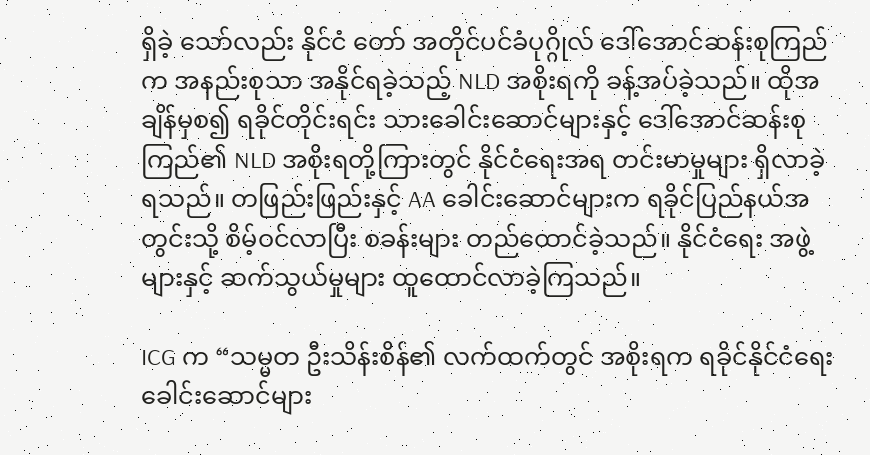ရှိခဲ့ သော်လည်း နိုင်ငံ တော် အတိုင်ပင်ခံပုဂ္ဂိုလ် ဒေါ်အောင်ဆန်းစုကြည်က အနည်းစုသာ အနိုင်ရခဲ့သည့် NLD အစိုးရကို ခန့်အပ်ခဲ့သည်။ ထိုအချိန်မှစ၍ ရခိုင်တိုင်းရင်း သားခေါင်းဆောင်များနှင့် ဒေါ်အောင်ဆန်းစုကြည်၏ NLD အစိုးရတို့ကြားတွင် နိုင်ငံရေးအရ တင်းမာမှုများ ရှိလာခဲ့ရသည်။ တဖြည်းဖြည်းနှင့် AA ခေါင်းဆောင်များက ရခိုင်ပြည်နယ်အ တွင်းသို့ စိမ့်ဝင်လာပြီး စခန်းများ တည်ထောင်ခဲ့သည်။ နိုင်ငံရေး အဖွဲ့များနှင့် ဆက်သွယ်မှုများ ထူထောင်လာခဲ့ကြသည်။

ICG က “သမ္မတ ဦးသိန်းစိန်၏ လက်ထက်တွင် အစိုးရက ရခိုင်နိုင်ငံရေးခေါင်းဆောင်များ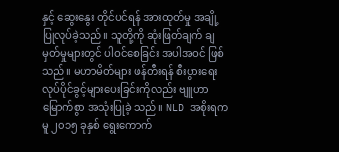နှင့် ဆွေးနွေး တိုင်ပင်ရန် အားထုတ်မှု အချို့ ပြုလုပ်ခဲ့သည်။ သူတို့ကို ဆုံးဖြတ်ချက် ချမှတ်မှုများတွင် ပါဝင်စေခြင်း အပါအဝင် ဖြစ် သည်။ မဟာမိတ်များ ဖန်တီးရန် စီးပွားရေးလုပ်ပိုင်ခွင့်များပေးခြင်းကိုလည်း ဗျူဟာမြောက်စွာ အသုံးပြုခဲ့ သည်။ NLD အစိုးရကမူ ၂၀၁၅ ခုနှစ် ရွေးကောက်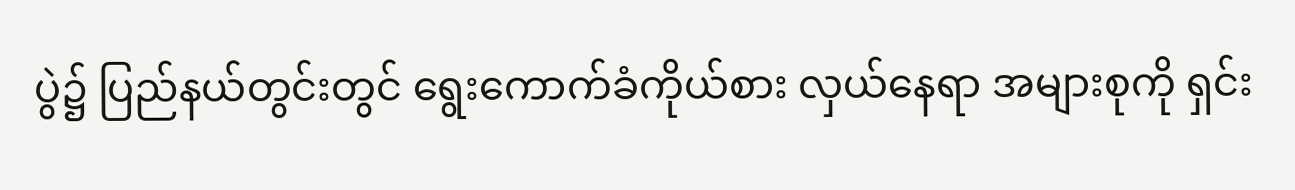ပွဲ၌ ပြည်နယ်တွင်းတွင် ရွေးကောက်ခံကိုယ်စား လှယ်နေရာ အများစုကို ရှင်း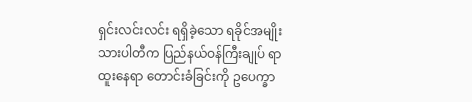ရှင်းလင်းလင်း ရရှိခဲ့သော ရခိုင်အမျိုးသားပါတီက ပြည်နယ်ဝန်ကြီးချုပ် ရာထူးနေရာ တောင်းခံခြင်းကို ဥပေက္ခာ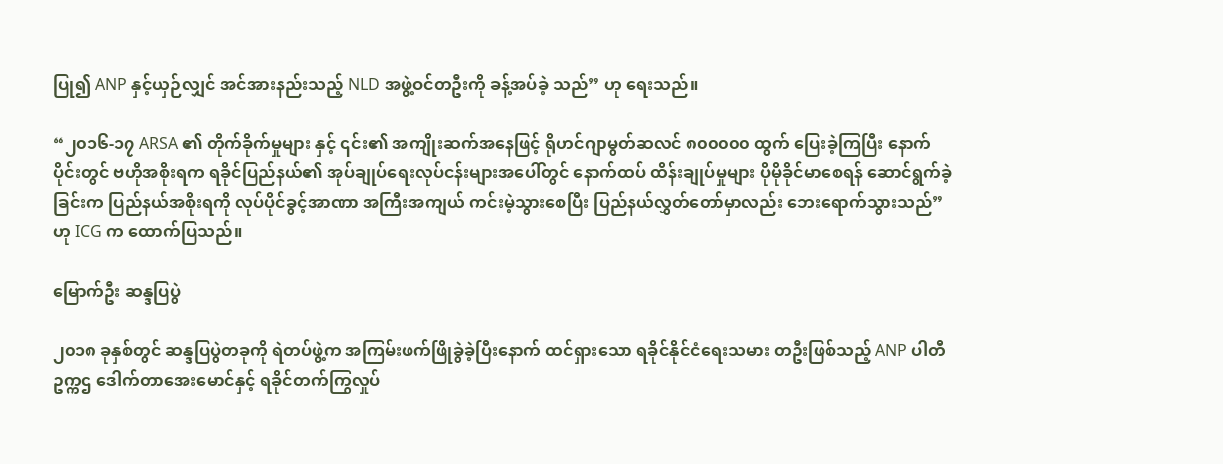ပြု၍ ANP နှင့်ယှဉ်လျှင် အင်အားနည်းသည့် NLD အဖွဲ့ဝင်တဦးကို ခန့်အပ်ခဲ့ သည်” ဟု ရေးသည်။

“၂၀၁၆-၁၇ ARSA ၏ တိုက်ခိုက်မှုများ နှင့် ၎င်း၏ အကျိုးဆက်အနေဖြင့် ရိုဟင်ဂျာမွတ်ဆလင် ၈၀၀၀၀၀ ထွက် ပြေးခဲ့ကြပြီး နောက်ပိုင်းတွင် ဗဟိုအစိုးရက ရခိုင်ပြည်နယ်၏ အုပ်ချုပ်ရေးလုပ်ငန်းများအပေါ်တွင် နောက်ထပ် ထိန်းချုပ်မှုများ ပိုမိုခိုင်မာစေရန် ဆောင်ရွက်ခဲ့ခြင်းက ပြည်နယ်အစိုးရကို လုပ်ပိုင်ခွင့်အာဏာ အကြီးအကျယ် ကင်းမဲ့သွားစေပြီး ပြည်နယ်လွှတ်တော်မှာလည်း ဘေးရောက်သွားသည်” ဟု ICG က ထောက်ပြသည်။

မြောက်ဦး ဆန္ဒပြပွဲ

၂၀၁၈ ခုနှစ်တွင် ဆန္ဒပြပွဲတခုကို ရဲတပ်ဖွဲ့က အကြမ်းဖက်ဖြိုခွဲခဲ့ပြီးနောက် ထင်ရှားသော ရခိုင်နိုင်ငံရေးသမား တဦးဖြစ်သည့် ANP ပါတီ ဥက္ကဌ ဒေါက်တာအေးမောင်နှင့် ရခိုင်တက်ကြွလှုပ်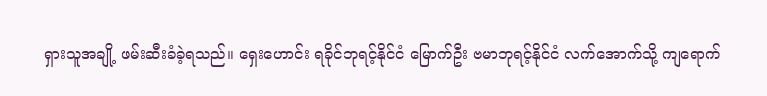ရှားသူအချို့ ဖမ်းဆီးခံခဲ့ရသည်။ ရှေးဟောင်း ရခိုင်ဘုရင့်နိုင်ငံ မြောက်ဦး ဗမာဘုရင့်နိုင်ငံ လက်အောက်သို့ ကျရောက်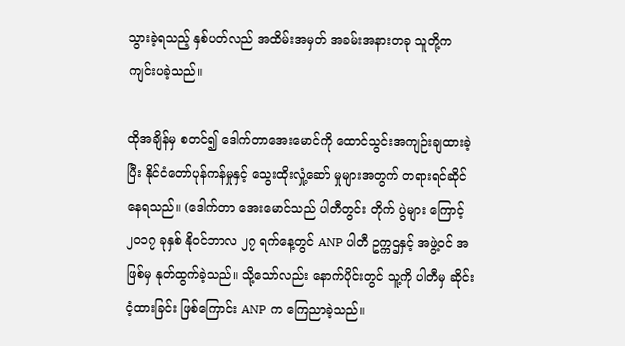သွားခဲ့ရသည့် နှစ်ပတ်လည် အထိမ်းအမှတ် အခမ်းအနားတခု သူတို့က ကျင်းပခဲ့သည်။

ထိုအချိန်မှ စတင်၍ ဒေါက်တာအေးမောင်ကို ထောင်သွင်းအကျဉ်းချထားခဲ့ပြီး နိုင်ငံတော်ပုန်ကန်မှုနှင့် သွေးထိုးလှုံ့ဆော် မှုများအတွက် တရားရင်ဆိုင်နေရသည်။ (ဒေါက်တာ အေးမောင်သည် ပါတီတွင်း တိုက် ပွဲများ ကြောင့် ၂၀၁၇ ခုနှစ် နိုဝင်ဘာလ ၂၇ ရက်နေ့တွင် ANP ပါတီ ဥက္ကဌနှင့် အဖွဲ့ဝင် အဖြစ်မှ နုတ်ထွက်ခဲ့သည်။ သို့သော်လည်း နောက်ပိုင်းတွင် သူ့ကို ပါတီမှ ဆိုင်းငံ့ထားခြင်း ဖြစ်ကြောင်း ANP က ကြေညာခဲ့သည်။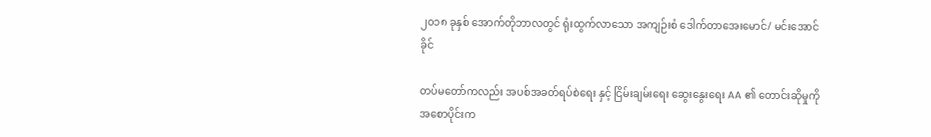၂၀၁၈ ခုနှစ် အောက်တိုဘာလတွင် ရုံးထွက်လာသော အကျဉ်းစံ ဒေါက်တာအေးမောင်/ မင်းအောင်ခိုင်

တပ်မတော်ကလည်း အပစ်အခတ်ရပ်စဲရေး နှင့် ငြိမ်းချမ်းရေး ဆွေးနွေးရေး AA ၏ တောင်းဆိုမှုကို အစောပိုင်းက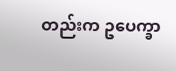တည်းက ဥပေက္ခာ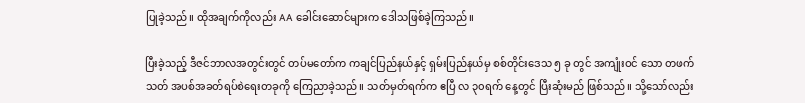ပြုခဲ့သည်။ ထိုအချက်ကိုလည်း AA ခေါင်းဆောင်များက ဒေါသဖြစ်ခဲ့ကြသည်။

ပြီးခဲ့သည့် ဒီဇင်ဘာလအတွင်းတွင် တပ်မတော်က ကချင်ပြည်နယ်နှင့် ရှမ်းပြည်နယ်မှ စစ်တိုင်းဒေသ ၅ ခု တွင် အကျုံးဝင် သော တဖက်သတ် အပစ်အခတ်ရပ်စဲရေးတခုကို ကြေညာခဲ့သည်။ သတ်မှတ်ရက်က ဧပြီ လ ၃၀ရက် နေ့တွင် ပြီးဆုံးမည် ဖြစ်သည်။ သို့သော်လည်း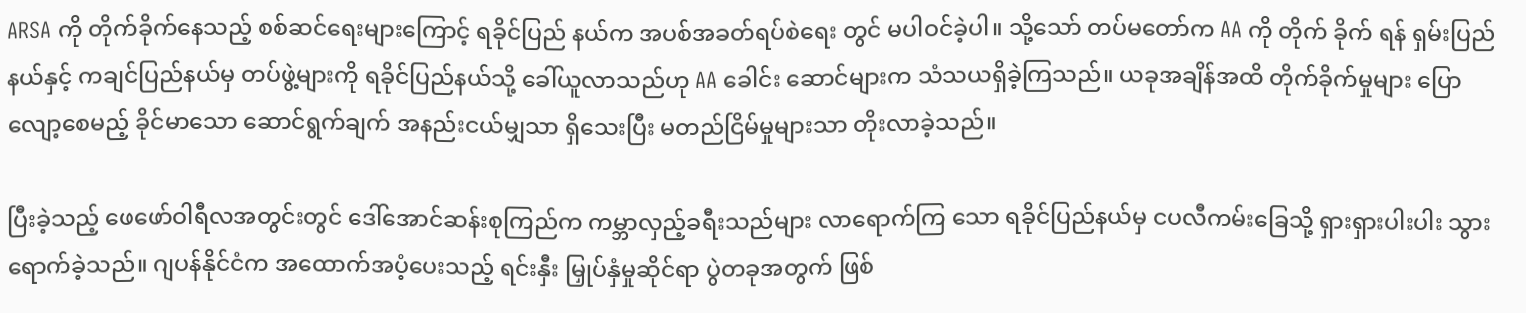ARSA ကို တိုက်ခိုက်နေသည့် စစ်ဆင်ရေးများကြောင့် ရခိုင်ပြည် နယ်က အပစ်အခတ်ရပ်စဲရေး တွင် မပါဝင်ခဲ့ပါ။ သို့သော် တပ်မတော်က AA ကို တိုက် ခိုက် ရန် ရှမ်းပြည်နယ်နှင့် ကချင်ပြည်နယ်မှ တပ်ဖွဲ့များကို ရခိုင်ပြည်နယ်သို့ ခေါ်ယူလာသည်ဟု AA ခေါင်း ဆောင်များက သံသယရှိခဲ့ကြသည်။ ယခုအချိန်အထိ တိုက်ခိုက်မှုများ ပြောလျော့စေမည့် ခိုင်မာသော ဆောင်ရွက်ချက် အနည်းငယ်မျှသာ ရှိသေးပြီး မတည်ငြိမ်မှုများသာ တိုးလာခဲ့သည်။

ပြီးခဲ့သည့် ဖေဖော်ဝါရီလအတွင်းတွင် ဒေါ်အောင်ဆန်းစုကြည်က ကမ္ဘာလှည့်ခရီးသည်များ လာရောက်ကြ သော ရခိုင်ပြည်နယ်မှ ငပလီကမ်းခြေသို့ ရှားရှားပါးပါး သွားရောက်ခဲ့သည်။ ဂျပန်နိုင်ငံက အထောက်အပံ့ပေးသည့် ရင်းနှီး မြှုပ်နှံမှုဆိုင်ရာ ပွဲတခုအတွက် ဖြစ်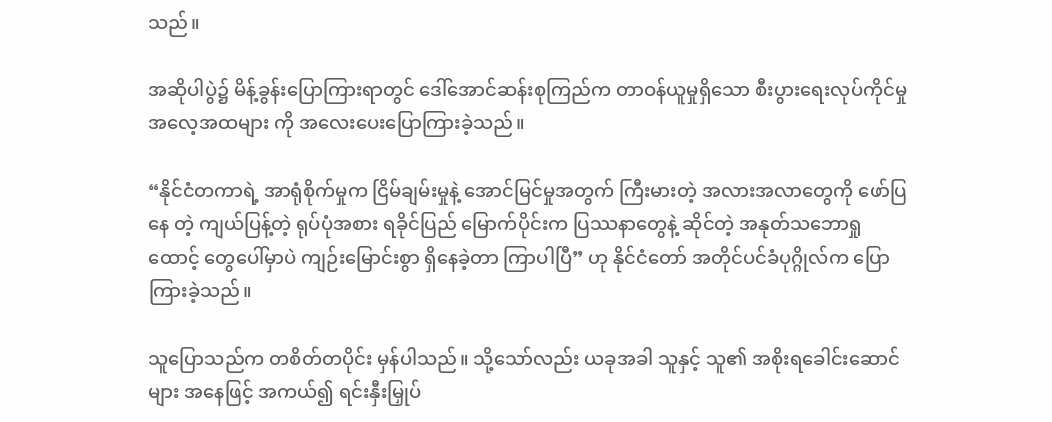သည်။

အဆိုပါပွဲ၌ မိန့်ခွန်းပြောကြားရာတွင် ဒေါ်အောင်ဆန်းစုကြည်က တာဝန်ယူမှုရှိသော စီးပွားရေးလုပ်ကိုင်မှု အလေ့အထများ ကို အလေးပေးပြောကြားခဲ့သည်။

“နိုင်ငံတကာရဲ့ အာရုံစိုက်မှုက ငြိမ်ချမ်းမှုနဲ့ အောင်မြင်မှုအတွက် ကြီးမားတဲ့ အလားအလာတွေကို ဖော်ပြနေ တဲ့ ကျယ်ပြန့်တဲ့ ရုပ်ပုံအစား ရခိုင်ပြည် မြောက်ပိုင်းက ပြဿနာတွေနဲ့ ဆိုင်တဲ့ အနုတ်သဘောရှုထောင့် တွေပေါ်မှာပဲ ကျဉ်းမြောင်းစွာ ရှိနေခဲ့တာ ကြာပါပြီ” ဟု နိုင်ငံတော် အတိုင်ပင်ခံပုဂ္ဂိုလ်က ပြောကြားခဲ့သည်။

သူပြောသည်က တစိတ်တပိုင်း မှန်ပါသည်။ သို့သော်လည်း ယခုအခါ သူနှင့် သူ၏ အစိုးရခေါင်းဆောင်များ အနေဖြင့် အကယ်၍ ရင်းနှီးမြှုပ်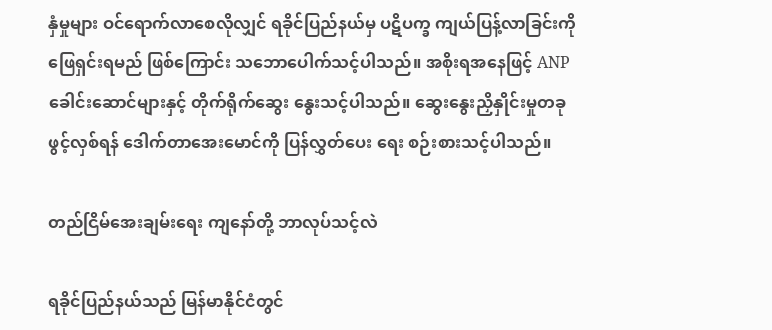နှံမှုများ ဝင်ရောက်လာစေလိုလျှင် ရခိုင်ပြည်နယ်မှ ပဋိပက္ခ ကျယ်ပြန့်လာခြင်းကို ဖြေရှင်းရမည် ဖြစ်ကြောင်း သဘောပေါက်သင့်ပါသည်။ အစိုးရအနေဖြင့် ANP ခေါင်းဆောင်များနှင့် တိုက်ရိုက်ဆွေး နွေးသင့်ပါသည်။ ဆွေးနွေးညှိနှိုင်းမှုတခု ဖွင့်လှစ်ရန် ဒေါက်တာအေးမောင်ကို ပြန်လွှတ်ပေး ရေး စဉ်းစားသင့်ပါသည်။

တည်ငြိမ်အေးချမ်းရေး ကျနော်တို့ ဘာလုပ်သင့်လဲ

ရခိုင်ပြည်နယ်သည် မြန်မာနိုင်ငံတွင်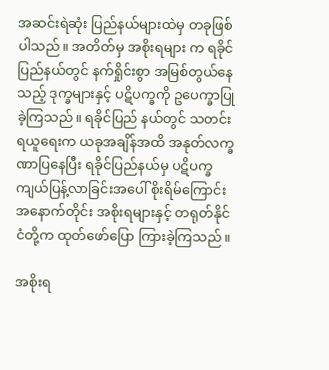အဆင်းရဲဆုံး ပြည်နယ်များထဲမှ တခုဖြစ်ပါသည်။ အတိတ်မှ အစိုးရများ က ရခိုင် ပြည်နယ်တွင် နက်ရှိုင်းစွာ အမြစ်တွယ်နေသည့် ဒုက္ခများနှင့် ပဋိပက္ခကို ဥပေက္ခာပြုခဲ့ကြသည်။ ရခိုင်ပြည် နယ်တွင် သတင်းရယူရေးက ယခုအချိန်အထိ အနုတ်လက္ခဏာပြနေပြီး ရခိုင်ပြည်နယ်မှ ပဋိပက္ခ ကျယ်ပြန့်လာခြင်းအပေါ် စိုးရိမ်ကြောင်း အနောက်တိုင်း အစိုးရများနှင့် တရုတ်နိုင်ငံတို့က ထုတ်ဖော်ပြော ကြားခဲ့ကြသည်။

အစိုးရ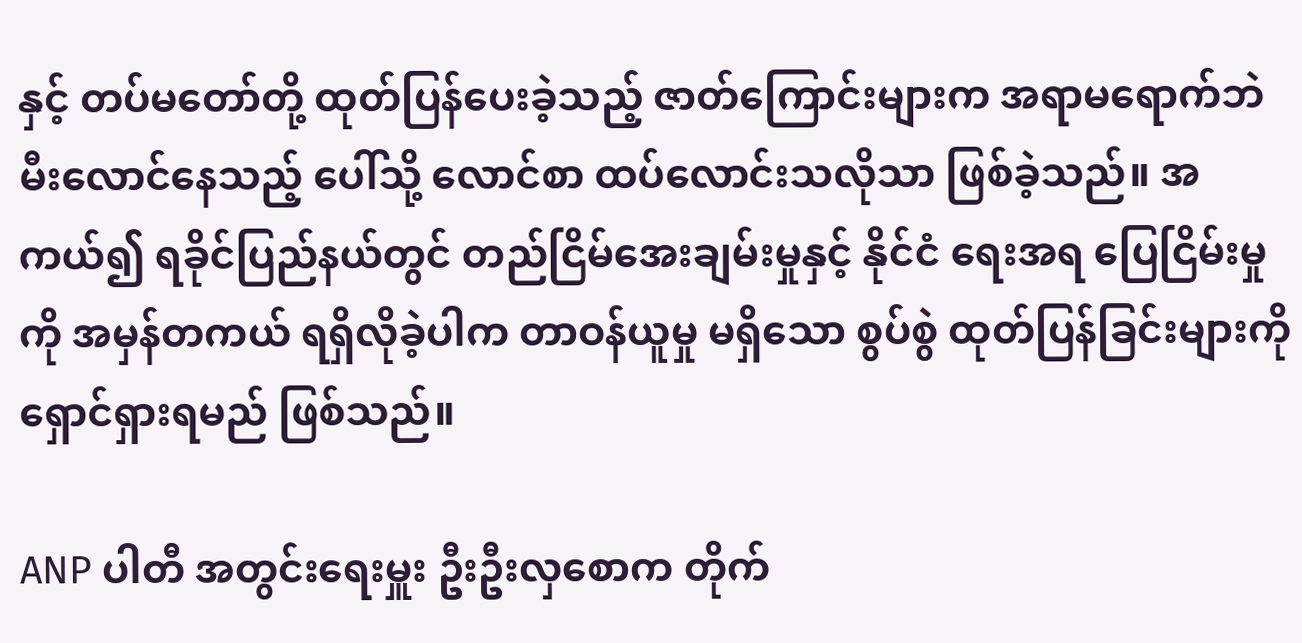နှင့် တပ်မတော်တို့ ထုတ်ပြန်ပေးခဲ့သည့် ဇာတ်ကြောင်းများက အရာမရောက်ဘဲ မီးလောင်နေသည့် ပေါ်သို့ လောင်စာ ထပ်လောင်းသလိုသာ ဖြစ်ခဲ့သည်။ အကယ်၍ ရခိုင်ပြည်နယ်တွင် တည်ငြိမ်အေးချမ်းမှုနှင့် နိုင်ငံ ရေးအရ ပြေငြိမ်းမှုကို အမှန်တကယ် ရရှိလိုခဲ့ပါက တာဝန်ယူမှု မရှိသော စွပ်စွဲ ထုတ်ပြန်ခြင်းများကို ရှောင်ရှားရမည် ဖြစ်သည်။

ANP ပါတီ အတွင်းရေးမှူး ဦးဦးလှစောက တိုက်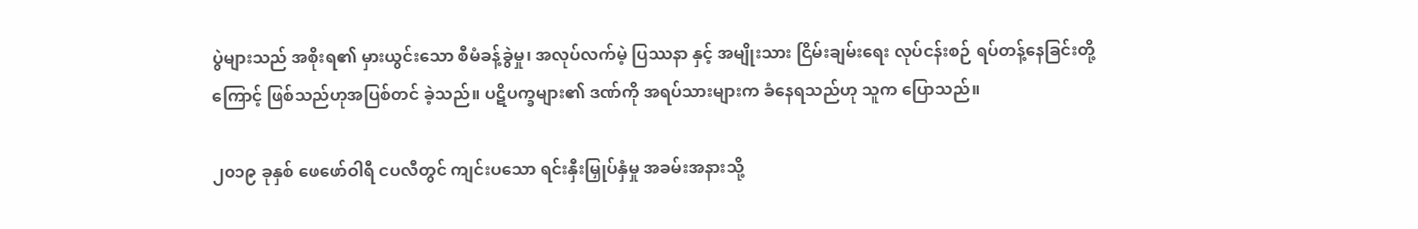ပွဲများသည် အစိုးရ၏ မှားယွင်းသော စီမံခန့်ခွဲမှု၊ အလုပ်လက်မဲ့ ပြဿနာ နှင့် အမျိုးသား ငြိမ်းချမ်းရေး လုပ်ငန်းစဉ် ရပ်တန့်နေခြင်းတို့ကြောင့် ဖြစ်သည်ဟုအပြစ်တင် ခဲ့သည်။ ပဋိပက္ခများ၏ ဒဏ်ကို အရပ်သားများက ခံနေရသည်ဟု သူက ပြောသည်။

၂၀၁၉ ခုနှစ် ဖေဖော်ဝါရီ ငပလီတွင် ကျင်းပသော ရင်းနှီးမြှုပ်နှံမှု အခမ်းအနားသို့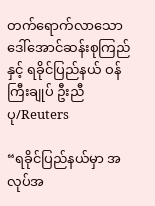တက်ရောက်လာသော ဒေါ်အောင်ဆန်းစုကြည်နှင့် ရခိုင်ပြည်နယ် ဝန်ကြီးချုပ် ဦးညီပု/Reuters

“ရခိုင်ပြည်နယ်မှာ အလုပ်အ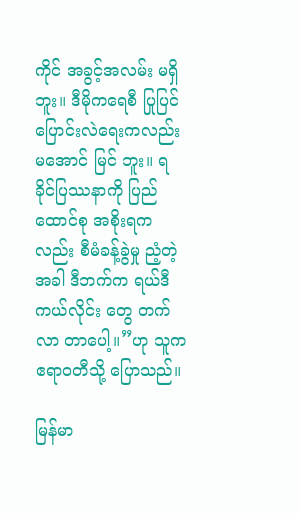ကိုင် အခွင့်အလမ်း မရှိဘူး။ ဒီမိုကရေစီ ပြုပြင်ပြောင်းလဲရေးကလည်း မအောင် မြင် ဘူး။ ရခိုင်ပြဿနာကို ပြည်ထောင်စု အစိုးရကလည်း စီမံခန့်ခွဲမှု ညံ့တဲ့အခါ ဒီဘက်က ရယ်ဒီကယ်လိုင်း တွေ တက်လာ တာပေါ့။”ဟု သူက ဧရာဝတီသို့ ပြောသည်။

မြန်မာ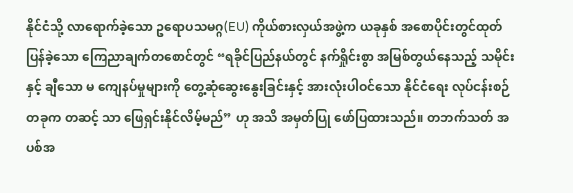နိုင်ငံသို့ လာရောက်ခဲ့သော ဥရောပသမဂ္ဂ(EU) ကိုယ်စားလှယ်အဖွဲ့က ယခုနှစ် အစောပိုင်းတွင်ထုတ် ပြန်ခဲ့သော ကြေညာချက်တစောင်တွင် “ရခိုင်ပြည်နယ်တွင် နက်ရှိုင်းစွာ အမြစ်တွယ်နေသည့် သမိုင်းနှင့် ချီသော မ ကျေနပ်မှုများကို တွေ့ဆုံဆွေးနွေးခြင်းနှင့် အားလုံးပါဝင်သော နိုင်ငံရေး လုပ်ငန်းစဉ်တခုက တဆင့် သာ ဖြေရှင်းနိုင်လိမ့်မည်” ဟု အသိ အမှတ်ပြု ဖော်ပြထားသည်။ တဘက်သတ် အပစ်အ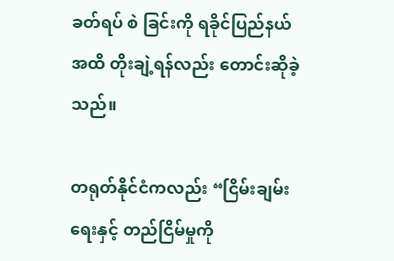ခတ်ရပ် စဲ ခြင်းကို ရခိုင်ပြည်နယ်အထိ တိုးချဲ့ရန်လည်း တောင်းဆိုခဲ့သည်။

တရုတ်နိုင်ငံကလည်း “ငြိမ်းချမ်းရေးနှင့် တည်ငြိမ်မှုကို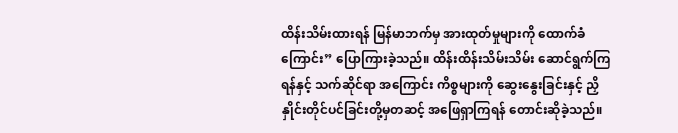ထိန်းသိမ်းထားရန် မြန်မာဘက်မှ အားထုတ်မှုများကို ထောက်ခံကြောင်း” ပြောကြားခဲ့သည်။ ထိန်းထိန်းသိမ်းသိမ်း ဆောင်ရွက်ကြရန်နှင့် သက်ဆိုင်ရာ အကြောင်း ကိစ္စများကို ဆွေးနွေးခြင်းနှင့် ညှိနှိုင်းတိုင်ပင်ခြင်းတို့မှတဆင့် အဖြေရှာကြရန် တောင်းဆိုခဲ့သည်။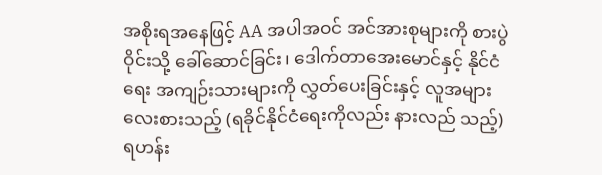အစိုးရအနေဖြင့် AA အပါအဝင် အင်အားစုများကို စားပွဲဝိုင်းသို့ ခေါ်ဆောင်ခြင်း၊ ဒေါက်တာအေးမောင်နှင့် နိုင်ငံ ရေး အကျဉ်းသားများကို လွှတ်ပေးခြင်းနှင့် လူအများ လေးစားသည့် (ရခိုင်နိုင်ငံရေးကိုလည်း နားလည် သည့်) ရဟန်း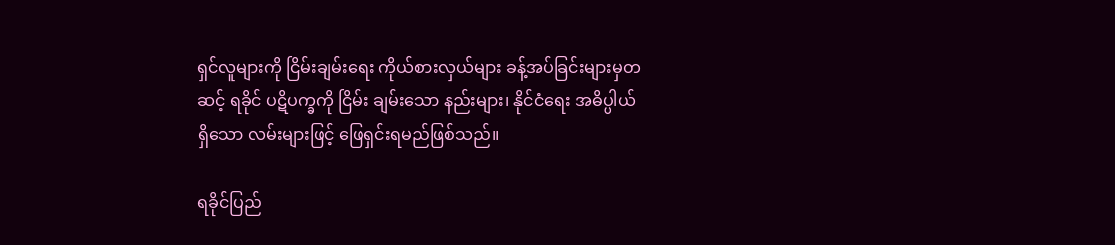ရှင်လူများကို ငြိမ်းချမ်းရေး ကိုယ်စားလှယ်များ ခန့်အပ်ခြင်းများမှတဆင့် ရခိုင် ပဋိပက္ခကို ငြိမ်း ချမ်းသော နည်းများ၊ နိုင်ငံရေး အဓိပ္ပါယ်ရှိသော လမ်းများဖြင့် ဖြေရှင်းရမည်ဖြစ်သည်။

ရခိုင်ပြည်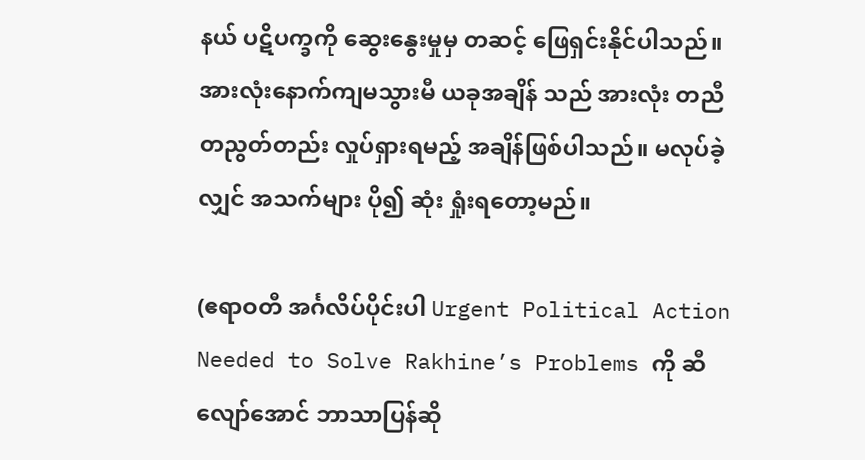နယ် ပဋိပက္ခကို ဆွေးနွေးမှုမှ တဆင့် ဖြေရှင်းနိုင်ပါသည်။ အားလုံးနောက်ကျမသွားမီ ယခုအချိန် သည် အားလုံး တညီတညွတ်တည်း လှုပ်ရှားရမည့် အချိန်ဖြစ်ပါသည်။ မလုပ်ခဲ့လျှင် အသက်များ ပို၍ ဆုံး ရှုံးရတော့မည်။

(ဧရာဝတီ အင်္ဂလိပ်ပိုင်းပါ Urgent Political Action Needed to Solve Rakhine’s Problems ကို ဆီလျော်အောင် ဘာသာပြန်ဆို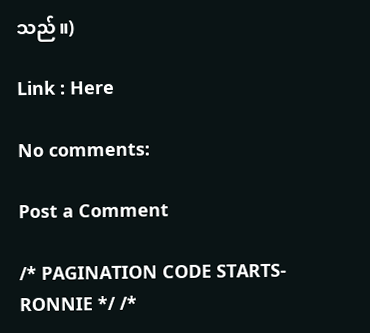သည်။)

Link : Here

No comments:

Post a Comment

/* PAGINATION CODE STARTS- RONNIE */ /*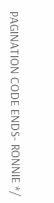PAGINATION CODE ENDS- RONNIE */